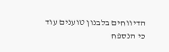הדיווחים בלבנון טוענים עוד כי הנספח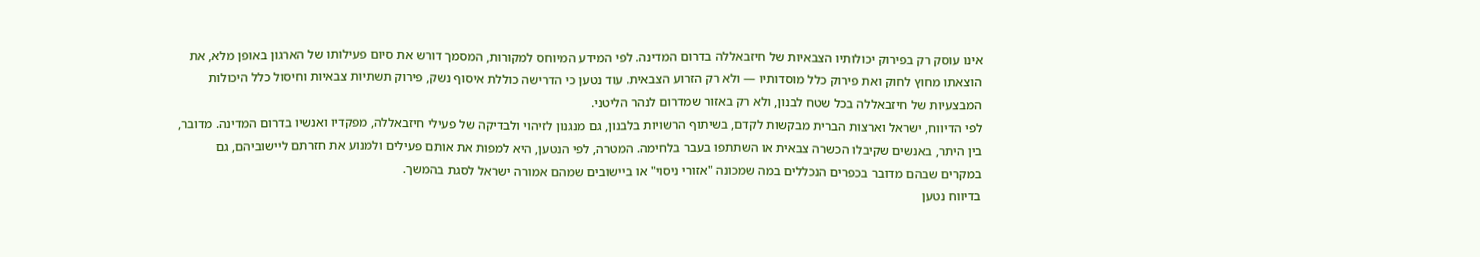אינו עוסק רק בפירוק יכולותיו הצבאיות של חיזבאללה בדרום המדינה. לפי המידע המיוחס למקורות, המסמך דורש את סיום פעילותו של הארגון באופן מלא, את הוצאתו מחוץ לחוק ואת פירוק כלל מוסדותיו — ולא רק הזרוע הצבאית. עוד נטען כי הדרישה כוללת איסוף נשק, פירוק תשתיות צבאיות וחיסול כלל היכולות המבצעיות של חיזבאללה בכל שטח לבנון, ולא רק באזור שמדרום לנהר הליטני.
לפי הדיווח, ישראל וארצות הברית מבקשות לקדם, בשיתוף הרשויות בלבנון, גם מנגנון לזיהוי ולבדיקה של פעילי חיזבאללה, מפקדיו ואנשיו בדרום המדינה. מדובר, בין היתר, באנשים שקיבלו הכשרה צבאית או השתתפו בעבר בלחימה. המטרה, לפי הנטען, היא למפות את אותם פעילים ולמנוע את חזרתם ליישוביהם, גם במקרים שבהם מדובר בכפרים הנכללים במה שמכונה "אזורי ניסוי" או ביישובים שמהם אמורה ישראל לסגת בהמשך.
בדיווח נטען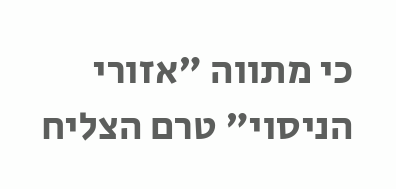כי מתווה "אזורי הניסוי" טרם הצליח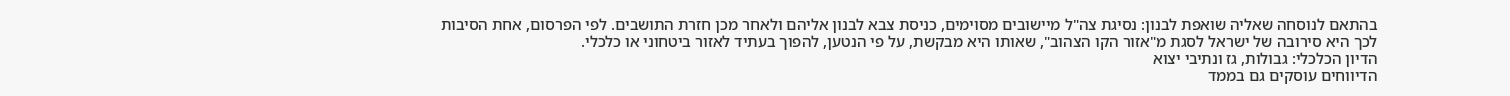בהתאם לנוסחה שאליה שואפת לבנון: נסיגת צה"ל מיישובים מסוימים, כניסת צבא לבנון אליהם ולאחר מכן חזרת התושבים. לפי הפרסום, אחת הסיבות לכך היא סירובה של ישראל לסגת מ"אזור הקו הצהוב", שאותו היא מבקשת, על פי הנטען, להפוך בעתיד לאזור ביטחוני או כלכלי.
הדיון הכלכלי: גבולות, גז ונתיבי יצוא
הדיווחים עוסקים גם בממד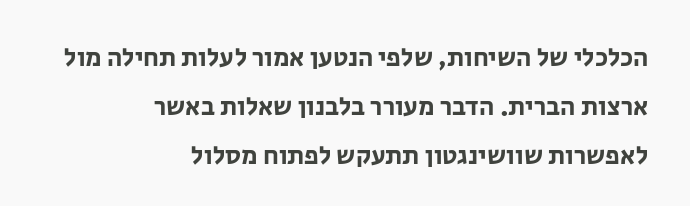הכלכלי של השיחות, שלפי הנטען אמור לעלות תחילה מול ארצות הברית. הדבר מעורר בלבנון שאלות באשר לאפשרות שוושינגטון תתעקש לפתוח מסלול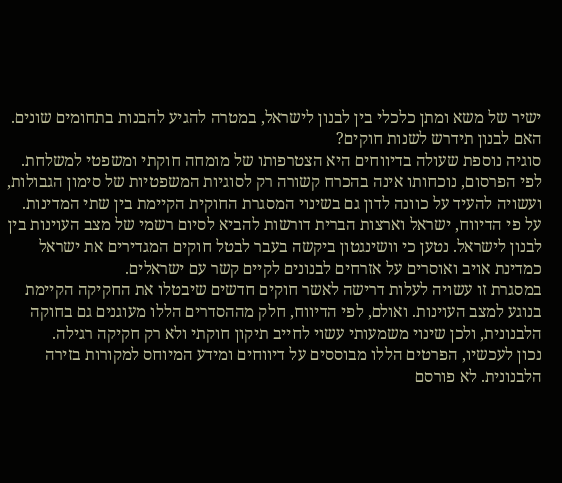ישיר של משא ומתן כלכלי בין לבנון לישראל, במטרה להגיע להבנות בתחומים שונים.
האם לבנון תידרש לשנות חוקים?
סוגיה נוספת שעולה בדיווחים היא הצטרפותו של מומחה חוקתי ומשפטי למשלחת. לפי הפרסום, נוכחותו אינה בהכרח קשורה רק לסוגיות המשפטיות של סימון הגבולות, ועשויה להעיד על כוונה לדון גם בשינוי המסגרת החוקית הקיימת בין שתי המדינות.
על פי הדיווח, ישראל וארצות הברית דורשות להביא לסיום רשמי של מצב העוינות בין לבנון לישראל. נטען כי וושינגטון ביקשה בעבר לבטל חוקים המגדירים את ישראל כמדינת אויב ואוסרים על אזרחים לבנונים לקיים קשר עם ישראלים.
במסגרת זו עשויה לעלות דרישה לאשר חוקים חדשים שיבטלו את החקיקה הקיימת בנוגע למצב העוינות. ואולם, לפי הדיווח, חלק מההסדרים הללו מעוגנים גם בחוקה הלבנונית, ולכן שינוי משמעותי עשוי לחייב תיקון חוקתי ולא רק חקיקה רגילה.
נכון לעכשיו, הפרטים הללו מבוססים על דיווחים ומידע המיוחס למקורות בזירה הלבנונית. לא פורסם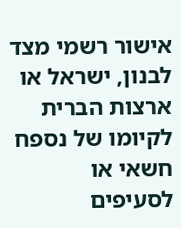אישור רשמי מצד לבנון, ישראל או ארצות הברית לקיומו של נספח חשאי או לסעיפים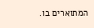המתוארים בו.